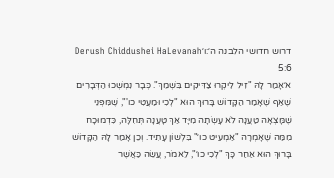דרוש חדושי הלבנה ה׳:ו׳Derush Chiddushei HaLevanah 5:6
א׳אָמַר לָהּ "זִיל לִיקְרוּ צַדִּיקִים בִּשְׁמֵךְ". כְּבָר נִמְשְׁכוּ הַדְּבָרִים שֶׁאַף שֶׁאָמַר הַקָּדוֹשׁ בָּרוּךְ הוּא "לְכִי וּמַעֲטִי כו'", שֶׁמִּפְּנֵי שֶׁמָּצְאָה טַעֲנָה לֹא עָשְׂתָה מִיָּד אַךְ טָעֲנָה תְּחִלָּה, כִּדְמוּכָח מִמַּה שֶּׁאָמְרָה "אַמְעִיט כו׳" בִּלְשׁוֹן עָתִיד. וְכֵן אָמַר לָהּ הַקָּדוֹשׁ בָּרוּךְ הוּא אַחַר כָּךְ "לְכִי כו׳", לֵאמֹר, עֲשֵׂה כַּאֲשֶׁר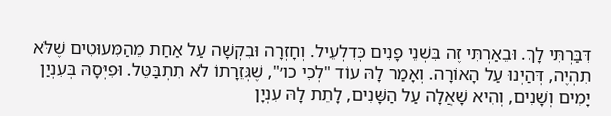דִּבַּרְתִּי לָךְ. וּבֵאַרְתִּי זֶה בִּשְׁנֵי פָנִים כְּדִלְעֵיל. וְחָזְרָה וּבִקְשָׁה עַל אַחַת מֵהַמִּעוּטִים שֶׁלֹּא תִהְיֶה, דְּהַיְנוּ עַל הָאוֹרָה. וְאָמַר לָהּ עוֹד "לְכִי כו׳", שֶׁגְּזֵרָתוֹ לֹא תִתְבַּטֵּל. וּפִיְּסָהּ בְּעִנְיַן יָמִים וְשָׁנִים, וְהִיא שָׁאֲלָה עַל הַשָּׁנִים, לָתֵת לָהּ עִנְיָן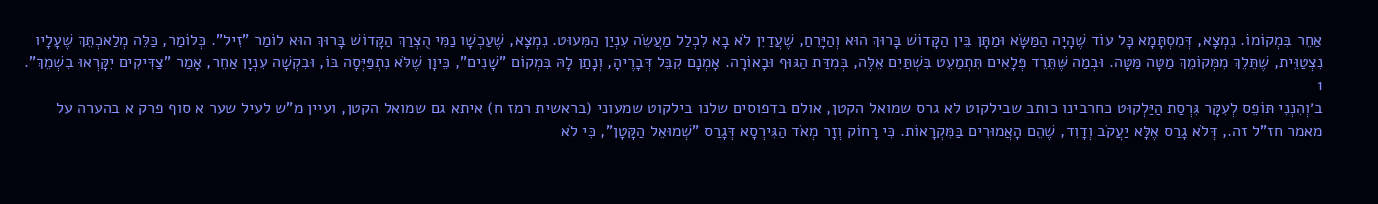אַחֵר בִּמְקוֹמוֹ. נִמְצָא, דְּמִסְתָּמָא כָּל עוֹד שֶׁהָיָה הַמַּשָּׂא וּמַתָּן בֵּין הַקָּדוֹשׁ בָּרוּךְ הוּא וְהַיָּרֵחַ, שֶׁעֲדַיִן לֹא בָא לִכְלַל מַעֲשֵׂה עִנְיַן הַמִּעוּט. נִמְצָא, שֶׁעַכְשָׁו נַמִּי הֻצְרַךְ הַקָּדוֹשׁ בָּרוּךְ הוּא לוֹמַר "זִיל". כְּלוֹמַר, כַּלֵּה מְלַאכְתֵּךְ שֶׁעָלָיו נִצְטַוֵּית, שֶׁתֵּלֵךְ מִמְּקוֹמֵךְ מַטָּה מַּטָּה. וּבְמַה שֶּׁתֵּרֵד פְּלָאִים תִּתְמַעֵט בִּשְׁתַּיִם אֵלֶּה, בְּמִדַּת הַגּוּף וּבָאוֹרָה. אָמְנָם קִבֵּל דְּבָרֶיהָ, וְנָתַן לָהּ בִּמְקוֹם "שָׁנִים", כֵּיוָן שֶׁלֹּא נִתְפַּיְּסָה בּוֹ, וּבִקְשָׁה עִנְיָן אַחֵר, אָמַר "צַדִּיקִים יִקָּרְאוּ בִשְׁמֵךְ".
1
ב׳וְהִנְנִי תּוֹפֵס לְעִקָּר גִּרְסַת הַיַּלְקוּט כחרבינו כותב שבילקוט לא גרס שמואל הקטן, אולם בדפוסים שלנו בילקוט שמעוני (בראשית רמז ח) איתא גם שמואל הקטן, ועיין מ"ש לעיל שער א סוף פרק א בהערה על מאמר חז"ל זה., דְּלֹא גָרַס אֶלָּא יַעֲקֹב וְדָוִד, שֶׁהֵם הָאֲמוּרִים בַּמִּקְרָאוֹת. כִּי רָחוֹק וְזָר מְאֹד הַגִּירְסָא דְּגָרַס "שְׁמוּאֵל הַקָּטָן", כִּי לֹא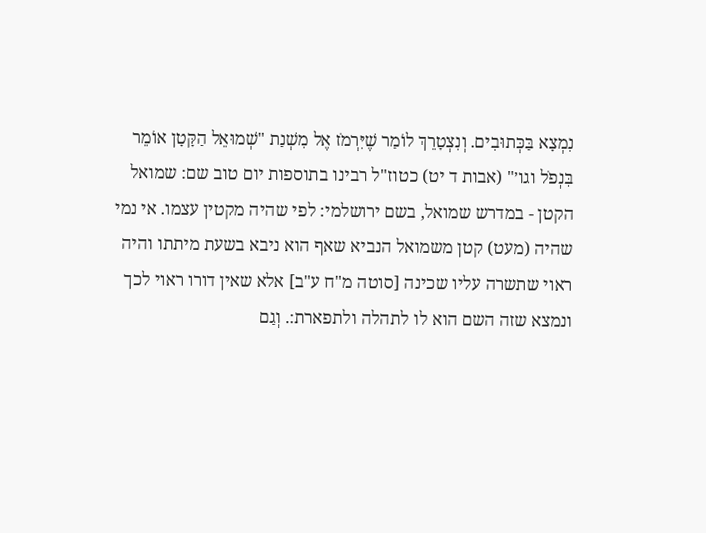נִמְצָא בַּכְּתוּבִים. וְנִצְטָרֵךְ לוֹמַר שֶׁיִּרְמֹז אֶל מִשְׁנַת "שְׁמוּאֵל הַקָּטָן אוֹמֵר בִּנְפֹל וגו׳" (אבות ד יט) כטוז"ל רבינו בתוספות יום טוב שם: שמואל הקטן - במדרש שמואל, בשם ירושלמי: לפי שהיה מקטין עצמו. אי נמי שהיה (מעט) קטן משמואל הנביא שאף הוא ניבא בשעת מיתתו והיה ראוי שתשרה עליו שכינה [סוטה מ"ח ע"ב] אלא שאין דורו ראוי לכך ונמצא שזה השם הוא לו לתהלה ולתפארת:. וְגַם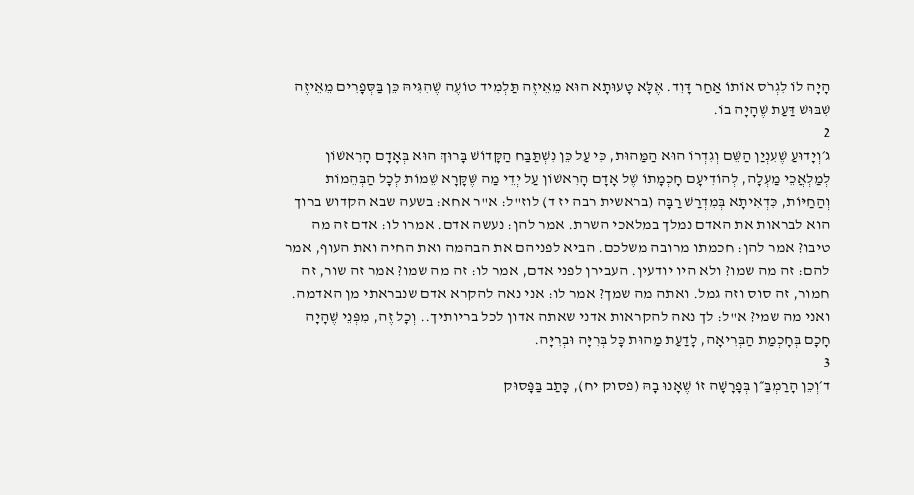הָיָה לוֹ לִגְרֹס אוֹתוֹ אַחַר דָּוִד. אֶלָּא טָעוּתָא הוּא מֵאֵיזֶה תַּלְמִיד טוֹעֶה שֶׁהִגִּיהּ כֵּן בַּסְּפָרִים מֵאֵיזֶה שִׁבּוּשׁ דַּעַת שֶׁהָיָה בוֹ.
2
ג׳וְיָדוּעַ שֶׁעִנְיַן הַשֵּׁם וְגִדְרוֹ הוּא הַמַּהוּת, כִּי עַל כֵּן נִשְׁתַּבַּח הַקָּדוֹשׁ בָּרוּךְ הוּא בְּאָדָם הָרִאשׁוֹן לְמַלְאֲכֵי מַעְלָה, לְהוֹדִיעָם חָכְמָתוֹ שֶׁל אָדָם הָרִאשׁוֹן עַל יְדֵי מַה שֶּׁקָּרָא שֵׁמוֹת לְכָל הַבְּהֵמוֹת וְהַחַיּוֹת, כִּדְאִיתָא בְּמִדְרַשׁ רַבָּה (בראשית רבה יז ד) לוז"ל: א"ר אחא: בשעה שבא הקדוש ברוך הוא לבראות את האדם נמלך במלאכי השרת. אמר להן: נעשה אדם. אמרו לו: אדם זה מה טיבו? אמר להן: חכמתו מרובה משלכם. הביא לפניהם את הבהמה ואת החיה ואת העוף, אמר להם: זה מה שמו? ולא היו יודעין. העבירן לפני אדם, אמר לו: זה מה שמו? אמר זה שור, זה חמור, זה סוס וזה גמל. ואתה מה שמך? אמר לו: אני נאה להקרא אדם שנבראתי מן האדמה. ואני מה שמי? א"ל: לך נאה להקראות אדני שאתה אדון לכל בריותיך.. וְכָל זֶה, מִפְּנֵי שֶׁהָיָה חָכָם בְּחָכְמַת הַבְּרִיאָה, לָדַעַת מַהוּת כָּל בְּרִיָּה וּבְרִיָּה.
3
ד׳וְכֵן הָרַמְבַּ״ן בְּפָרָשָׁה זוֹ שֶׁאָנוּ בָהּ (פסוק יח), כָּתַב בַּפָּסוּק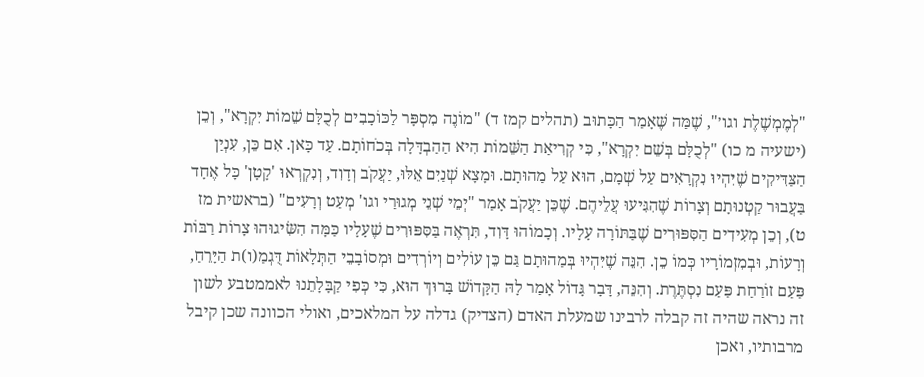"לְמֶמְשֶׁלֶת וגו׳", שֶׁמַּה שֶּׁאָמַר הַכָּתוּב (תהלים קמז ד) "מוֹנֶה מִסְפָּר לַכּוֹכָבִים לְכֻלָּם שֵׁמוֹת יִקְרָא", וְכֵן (ישעיה מ כו) "לְכֻלָּם בְּשֵׁם יִקְרָא", כִּי קְרִיאַת הַשֵּׁמוֹת הִיא הַהַבְדָּלָה בְּכֹחוֹתָם. עַד כָּאן. אִם כֵּן, עִנְיַן הַצַּדִּיקִים שֶׁיִּהְיוּ נִקְרָאִים עַל שְׁמָם, הוּא עַל מַהוּתָם. וּמָצָא שְׁנַיִם אֵלּוּ, יַעֲקֹב וְדָוִד, וְנִקְרְאוּ 'קָטָן' כָּל אֶחָד בַּעֲבוּר קַטְנוּתָם וְצָרוֹת שֶׁהִגִּיעוּ עֲלֵיהֶם. שֶׁכֵּן יַעֲקֹב אָמַר "יְמֵי שְׁנֵי מְגוּרַי וגו' מְעַט וְרָעִים" (בראשית מז ט), וְכֵן מְעִידִים הַסִּפּוּרִים שֶׁבַּתּוֹרָה עָלָיו. וְכָמוֹהוּ דָּוִד, תִּרְאֶה בַּסִּפּוּרִים שֶׁעָלָיו כַּמָּה הִשִּׂיגוּהוּ צָרוֹת רַבּוֹת וְרָעוֹת, וּבְמִזְמוֹרָיו כְּמוֹ כֵן. הִנֵּה שֶׁיִּהְיוּ בְּמַהוּתָם גַּם כֵּן עוֹלִים וְיוֹרְדִים וּמְסוֹבָבֵי הַתְּלָאוֹת דֻּגְמַ(ו)ת הַיָּרֵחַ, פַּעַם זוֹרַחַת פַּעַם נִסְתֶּרֶת. וְהִנֵּה, דָּבָר גָּדוֹל אָמַר לָהּ הַקָּדוֹשׁ בָּרוּךְ הוּא, כִּי כְּפִי קַבָּלָתֵנוּ לאממטבע לשון זה נראה שהיה זה קבלה לרבינו שמעלת האדם (הצדיק) גדלה על המלאכים, ואולי הכוונה שכן קיבל מרבותיו, ואכן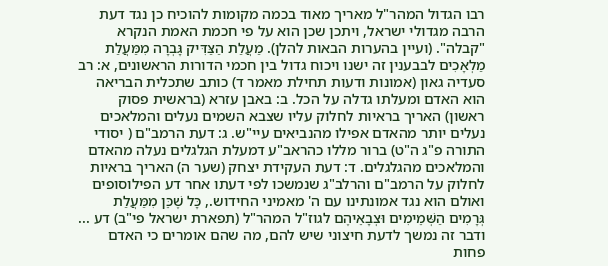רבו הגדול המהר"ל מאריך מאוד בכמה מקומות להוכיח כן נגד דעת הרבה מגדולי ישראל, ויתכן שכן הוא על פי חכמת האמת הנקרא "קבלה". (ועיין בהערות הבאות להלן). מַעֲלַת הַצַּדִּיק גָּבְרָה מִמַּעֲלַת מַלְאָכִים לבבענין זה ישנו ויכוח גדול בין חכמי הדורות הראשונים, א: רב סעדיה גאון (אמונות ודעות תחילת מאמר ד) כותב שתכלית הבריאה הוא האדם ומעלתו גדלה על הכל. ב: באבן עזרא (בראשית פסוק ראשון) האריך בראיות לחלוק עליו שצבא השמים נעלים והמלאכים נעלים יותר מהאדם אפילו מהנביאים עיי"ש. ג: דעת הרמב"ם ( יסודי התורה פ"ג ה"ט) ברור מללו כהראב"ע דמעלת הגלגלים נעלה מהאדם והמלאכים מהגלגלים. ד: דעת העקידת יצחק (שער ה) האריך בראיות לחלוק על הרמב"ם והרלב"ג שנמשכו לפי דעתו אחר דע הפילוסופים ואולם הוא נגד אמונתינו עם ה' מאמיני החידוש., כָּל שֶׁכֵּן מִמַּעֲלַת גְּרָמִים הַשְּׁמֵימִים וּצְבָאֵיהֶם לגוז"ל המהר"ל (תפארת ישראל פי"ב) דע ... ודבר זה נמשך לדעת חיצוני שיש להם, מה שהם אומרים כי האדם פחות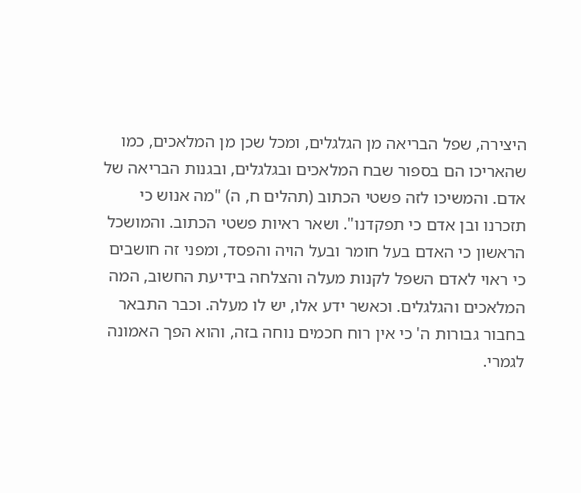היצירה, שפל הבריאה מן הגלגלים, ומכל שכן מן המלאכים, כמו שהאריכו הם בספור שבח המלאכים ובגלגלים, ובגנות הבריאה של אדם. והמשיכו לזה פשטי הכתוב (תהלים ח, ה) "מה אנוש כי תזכרנו ובן אדם כי תפקדנו". ושאר ראיות פשטי הכתוב. והמושכל הראשון כי האדם בעל חומר ובעל הויה והפסד, ומפני זה חושבים כי ראוי לאדם השפל לקנות מעלה והצלחה בידיעת החשוב, המה המלאכים והגלגלים. וכאשר ידע אלו, יש לו מעלה. וכבר התבאר בחבור גבורות ה' כי אין רוח חכמים נוחה בזה, והוא הפך האמונה לגמרי.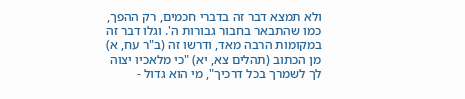ולא תמצא דבר זה בדברי חכמים, רק ההפך, כמו שהתבאר בחבור גבורות ה'. וגלו דבר זה במקומות הרבה מאד, ודרשו זה (ב"ר עח, א) מן הכתוב (תהלים צא, יא) "כי מלאכיו יצוה לך לשמרך בכל דרכיך", מי הוא גדול -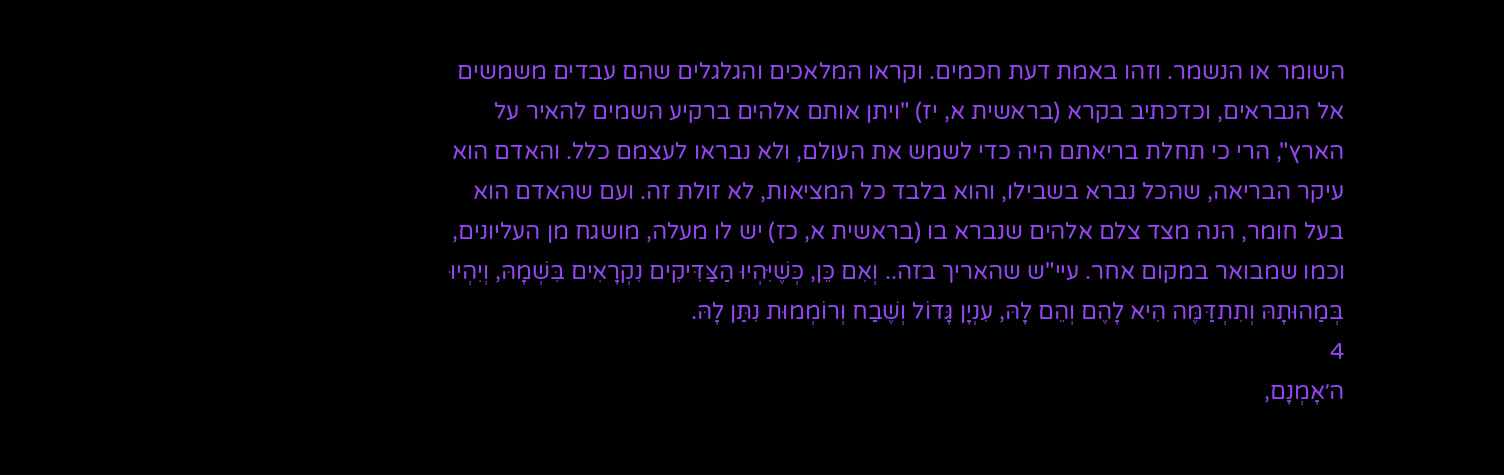השומר או הנשמר. וזהו באמת דעת חכמים. וקראו המלאכים והגלגלים שהם עבדים משמשים אל הנבראים, וכדכתיב בקרא (בראשית א, יז) "ויתן אותם אלהים ברקיע השמים להאיר על הארץ", הרי כי תחלת בריאתם היה כדי לשמש את העולם, ולא נבראו לעצמם כלל. והאדם הוא עיקר הבריאה, שהכל נברא בשבילו, והוא בלבד כל המציאות, לא זולת זה. ועם שהאדם הוא בעל חומר, הנה מצד צלם אלהים שנברא בו (בראשית א, כז) יש לו מעלה, מושגח מן העליונים, וכמו שמבואר במקום אחר. עיי"ש שהאריך בזה.. וְאִם כֵּן, כְּשֶׁיִּהְיוּ הַצַּדִּיקִים נִקְרָאִים בִּשְׁמָהּ, וְיִהְיוּ בְּמַהוּתָהּ וְתִתְדַּמֶּה הִיא לָהֶם וְהֵם לָהּ, עִנְיָן גָּדוֹל וְשֶׁבַח וְרוֹמְמוּת נִתַּן לָהּ.
4
ה׳אָמְנָם,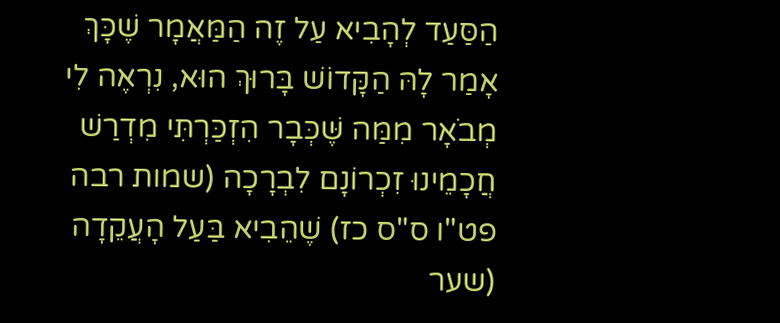הַסַּעַד לְהָבִיא עַל זֶה הַמַּאֲמָר שֶׁכָּךְ אָמַר לָהּ הַקָּדוֹשׁ בָּרוּךְ הוּא, נִרְאֶה לִי מְבֹאָר מִמַּה שֶּׁכְּבָר הִזְכַּרְתִּי מִדְרַשׁ חֲכָמֵינוּ זִכְרוֹנָם לִבְרָכָה (שמות רבה פט"ו ס"ס כז) שֶׁהֵבִיא בַּעַל הָעֲקֵדָה (שער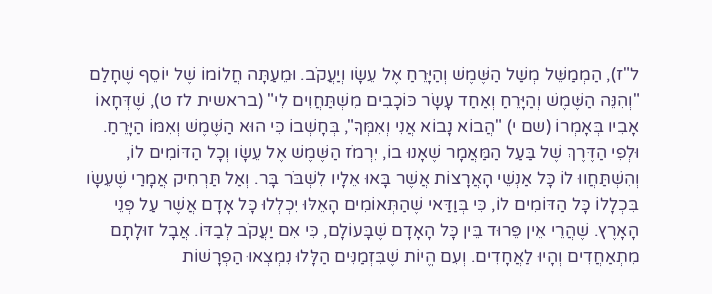ל"ז), הַמְמַשֵּׁל מְשַׁל הַשֶּׁמֶשׁ וְהַיָּרֵחַ אֶל עֵשָׂו וְיַעֲקֹב. וּמֵעַתָּה חֲלוֹמוֹ שֶׁל יוֹסֵף שֶׁחָלַם "וְהִנֵּה הַשֶּׁמֶשׁ וְהַיָּרֵחַ וְאַחַד עָשָׂר כּוֹכָבִים מִשְׁתַּחֲוִים לִי" (בראשית לז ט), שֶׁדְּחָאוֹ אָבִיו בְּאָמְרוֹ (שם י) "הֲבוֹא נָבוֹא אֲנִי וְאִמְּךָ", בְּחָשְׁבוֹ כִּי הוּא הַשֶּׁמֶשׁ וְאִמּוֹ הַיָּרֵחַ. וּלְפִי הַדֶּרֶךְ שֶׁל בַּעַל הַמַּאֲמָר שֶׁאָנוּ בוֹ, יִרְמֹז הַשֶּׁמֶשׁ אֶל עֵשָׂו וְכָל הַדּוֹמִים לוֹ, וְהִשְׁתַּחֲווּ לוֹ כָּל אַנְשֵׁי הָאֲרָצוֹת אֲשֶׁר בָּאוּ אֵלָיו לִשְׁבֹּר בָּר. וְאַל תַּרְחִיק אֲמָרַי שֶׁעֵשָׂו בִּכְלָלוֹ כָּל הַדּוֹמִים לוֹ, כִּי בְּוַדַּאי שֶׁהַתְּאוֹמִים הָאֵלּוּ יִכְלְלוּ כָּל אָדָם אֲשֶׁר עַל פְּנֵי הָאָרֶץ. שֶׁהֲרֵי אֵין פֵּרוּד בֵּין כָּל הָאָדָם שֶׁבָּעוֹלָם, כִּי אִם יַעֲקֹב לְבַדּוֹ. אֲבָל זוּלָתָם מִתְאַחֲדִים וְהָיוּ לַאֲחָדִים. וְעִם הֱיוֹת שֶׁבִּזְמַנִּים הַלָּלוּ נִמְצְאוּ הַפְרָשׁוֹת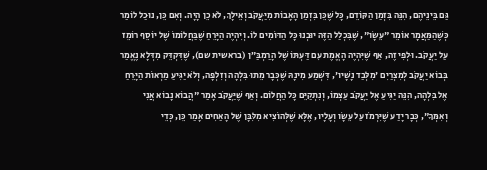גַּם בֵּינֵיהֶם, הִנֵּה בִּזְמַן הַקּוֹדֵם, כָּל שֶׁכֵּן בִּזְמַן הָאָבוֹת מִיַּעֲקֹב וְאֵילָךְ, לֹא כֵן הָיָה. וְאִם כֵּן, נוּכַל לוֹמַר כְּשֶׁהַמַּאֲמָר אוֹמֵר "עֵשָׂו", שֶׁבִּכְלַל הַזֶּה יוּבְנוּ כָּל הַדּוֹמִים לוֹ. וְיִהְיֶה הַיָּרֵחַ שֶׁבַּחֲלוֹמוֹ שֶׁל יוֹסֵף רוֹמֵז עַל יַעֲקֹב. וּלְפִי זֶה, אַף שֶׁיִּהְיֶה הָאֱמֶת עִם דַּעְתּוֹ שֶׁל הָרַמְבַּ״ן (בראשית שם), שֶׁדִּקְדֵּק מִדְּלָא נֶאֱמַר בְּבוֹא יַעֲקֹב לְמִצְרַיִם 'מִלְּבַד נָשָׁיו', דִּשְׁמַע מִינָהּ שֶׁכְּבָר מֵתוּ בִּלְהָה וְזִלְפָּה, וְלֹא יַגִּיעַ מַרְאוֹת הַיָּרֵחַ אֶל בִּלְהָה, הִנֵּה יַגִּיעַ אֶל יַעֲקֹב עַצְמוֹ, וְנִתְקַיֵּם כָּל הַחֲלוֹם. וְאַף שֶׁיַּעֲקֹב אָמַר "הֲבוֹא נָבוֹא אֲנִי וְאִמְּךָ", כְּבָר יָדַע שֶׁיִּרְמֹז עַל עֵשָׂו וְעָלָיו, אֶלָּא שֶׁלְּהוֹצִיא מִלִּבָּן שֶׁל הָאַחִים אָמַר כֵּן, כְּדֵי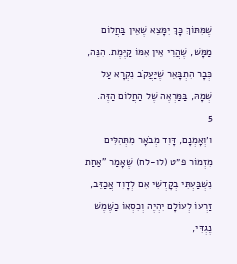שֶׁמִּתּוֹךְ כָּךְ יִמָּצֵא שֶׁאֵין בַּחֲלוֹם מַמָּשׁ, שֶׁהֲרֵי אֵין אִמּוֹ קַיֶּמֶת. הִנֵּה, כְּבָר הִתְבָּאֵר שֶׁיַּעֲקֹב נִקְרָא עַל שְׁמָהּ, בַּמַּרְאֶה שֶׁל הַחֲלוֹם הַזֶּה.
5
ו׳וְאָמְנָם, דָּוִד מְבֹאָר מִתְּהִלִּים מִזְמוֹר פ״ט (לו-לח) שֶׁאָמַר "אַחַת נִשְׁבַּעְתִּי בְקָדְשִׁי אִם לְדָוִד אֲכַזֵּב, זַרְעוֹ לְעוֹלָם יִהְיֶה וְכִסְאוֹ כַשֶּׁמֶשׁ נֶגְדִּי,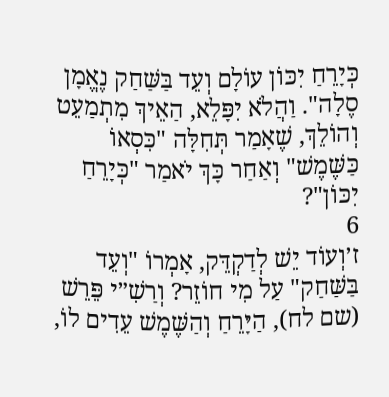כְּיָרֵחַ יִכּוֹן עוֹלָם וְעֵד בַּשַּׁחַק נֶאֱמָן סֶלָה". וַהֲלֹא יִפָּלֵא, הַאֵיךְ מִתְמַעֵט וְהוֹלֵךְ, שֶׁאָמַר תְּחִלָּה "כִּסְאוֹ כַּשֶּׁמֶשׁ" וְאַחַר כָּךְ יֹאמַר "כְּיָרֵחַ יִכּוֹן"?
6
ז׳וְעוֹד יֵשׁ לְדַקְדֵּק, אָמְרוֹ "וְעֵד בַּשַּׁחַק" עַל מִי חוֹזֵר? וְרַשִׁ״י פֵּרֵשׁ (שם לח), הַיָּרֵחַ וְהַשֶּׁמֶשׁ עֵדִים לוֹ,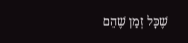שֶׁכָּל זְמַן שֶׁהֵם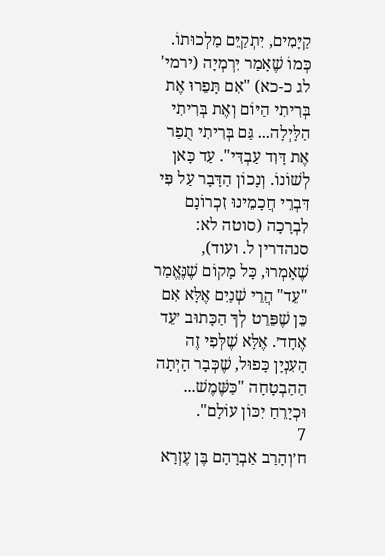קַיָּמִים, יִתְקַיֵּם מַלְכוּתוֹ. כְּמוֹ שֶׁאָמַר יִרְמְיָה (ירמי' לג כ-כא) "אִם תָּפֵרוּ אֶת בְּרִיתִי הַיּוֹם וְאֶת בְּרִיתִי הַלָּיְלָה... גַּם בְּרִיתִי תֻפַר אֶת דָּוִד עַבְדִּי". עַד כָּאן לְשׁוֹנוֹ. וְנָכוֹן הַדָּבָר עַל פִּי דִּבְרֵי חֲכָמֵינוּ זִכְרוֹנָם לִבְרָכָה (סוטה לא: סנהדרין ל. ועוד), שֶׁאָמְרוּ, כָּל מָקוֹם שֶׁנֶּאֱמַר "עֵד" הֲרֵי שְׁנַיִם אֶלָּא אִם כֵּן שֶׁפֵּרֵט לְךָ הַכָּתוּב ׳עֵד אֶחָד׳. אֶלָּא שֶׁלְּפִי זֶה הָעִנְיָן כָּפוּל, שֶׁכְּבָר הָיְתָה הַהַבְטָחָה "כַּשֶּׁמֶשׁ... וּכְיָרֵחַ יִכּוֹן עוֹלָם".
7
ח׳וְהָרַב אַבְרָהָם בֶּן עֶזְרָא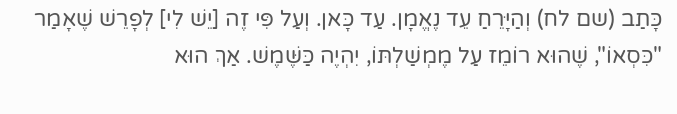כָּתַב (שם לח) וְהַיָּרֵחַ עֵד נֶאֱמָן. עַד כָּאן. וְעַל פִּי זֶה [יֵשׁ לִי] לְפָרֵשׁ שֶׁאָמַר "כִּסְאוֹ", שֶׁהוּא רוֹמֵז עַל מֶמְשַׁלְתּוֹ, יִהְיֶה כַּשֶּׁמֶשׁ. אַךְ הוּא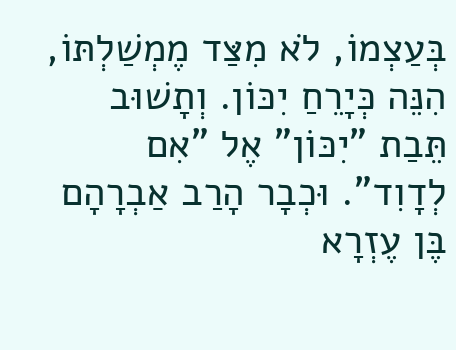בְּעַצְמוֹ, לֹא מִצַּד מֶמְשַׁלְתּוֹ, הִנֵּה כְּיָרֵחַ יִכּוֹן. וְתָשׁוּב תֵּבַת "יִכּוֹן" אֶל "אִם לְדָוִד". וּכְבָר הָרַב אַבְרָהָם בֶּן עֶזְרָא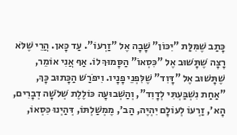כָּתַב שֶׁמִּלַּת "יִכּוֹן" שָׁבָה אֶל "זַרְעוֹ". עַד כָּאן. הֲרֵי שֶׁלֹּא רָצָה שֶׁתָּשׁוּב אֶל "כִּסְאוֹ" הַסָּמוּךְ לוֹ. אַף אֲנִי אוֹמֵר, שֶׁתָּשׁוּב אֶל "דָּוִד" שֶׁלִּפְנֵי פָנָיו. וִיפֹרַשׁ הַכָּתוּב כָּךְ, "אַחַת נִשְׁבַּעְתִּי לְדָוִד", וְהַשְּׁבוּעָה כּוֹלֶלֶת שְׁלֹשָׁה דְבָרִים, הָא׳, זַרְעוֹ לְעוֹלָם יִהְיֶה, הַב׳, מֶמְשַׁלְתּוֹ, דְּהַיְנוּ כִּסְאוֹ,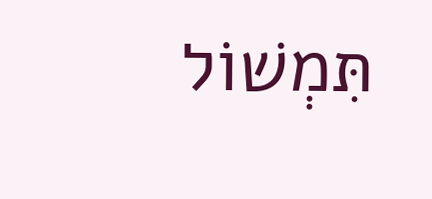תִּמְשׁוֹל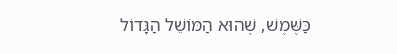כַּשֶּׁמֶשׁ, שֶׁהוּא הַמּוֹשֵׁל הַגָּדוֹל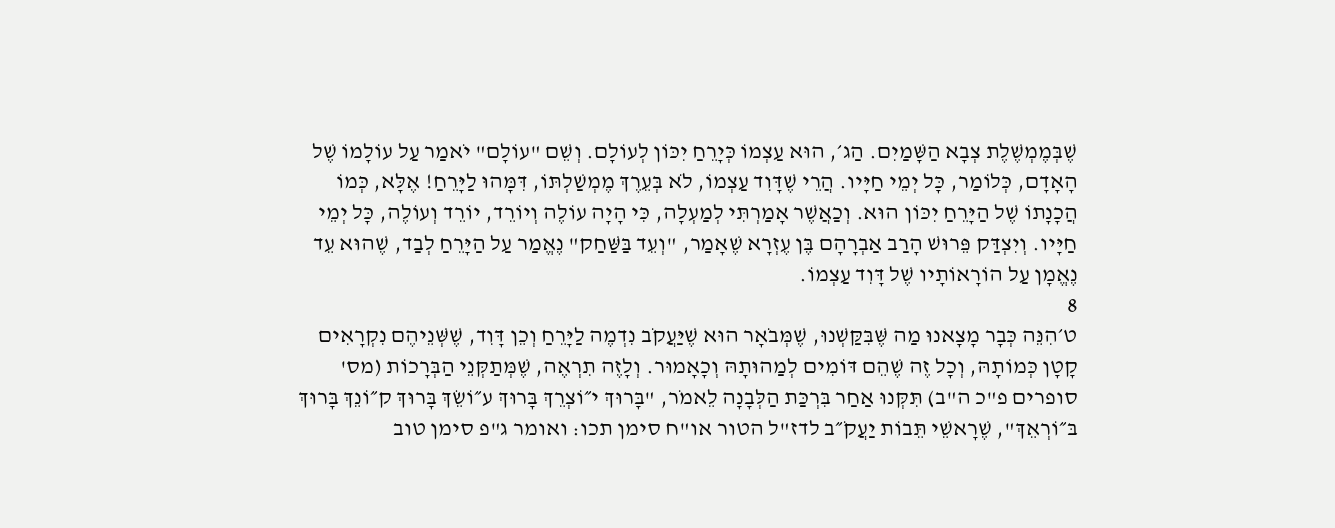שֶׁבְּמֶמְשֶׁלֶת צְבָא הַשָּׁמַיִם. הַג׳, הוּא עַצְמוֹ כְּיָרֵחַ יִכּוֹן לְעוֹלָם. וְשֵׁם "עוֹלָם" יֹאמַר עַל עוֹלָמוֹ שֶׁל הָאָדָם, כְּלוֹמַר, כָּל יְמֵי חַיָּיו. הֲרֵי שֶׁדָּוִד עַצְמוֹ, לֹא בְּעֵרֶךְ מֶמְשַׁלְתּוֹ, דִּמָּהוּ לַיָּרֵחַ! אֶלָּא, כְּמוֹ הֲכָנָתוֹ שֶׁל הַיָּרֵחַ יִכּוֹן הוּא. וְכַאֲשֶׁר אָמַרְתִּי לְמַעְלָה, כִּי הָיָה עוֹלֶה וְיוֹרֵד, יוֹרֵד וְעוֹלֶה, כָּל יְמֵי חַיָּיו. וְיִצְדַּק פֵּרוּשׁ הָרַב אַבְרָהָם בֶּן עֶזְרָא שֶׁאָמַר, "וְעֵד בַּשַּׁחַק" נֶאֱמַר עַל הַיָּרֵחַ לְבַד, שֶׁהוּא עֵד נֶאֱמָן עַל הוֹרָאוֹתָיו שֶׁל דָּוִד עַצְמוֹ.
8
ט׳הִנֵּה כְּבָר מָצָאנוּ מַה שֶּׁבִּקַּשְׁנוּ, שֶׁמְּבֹאָר הוּא שֶׁיַּעֲקֹב נִדְמֶה לַיָּרֵחַ וְכֵן דָּוִד, שֶׁשְּׁנֵיהֶם נִקְרָאִים קָטָן כְּמוֹתָהּ, וְכָל זֶה שֶׁהֵם דּוֹמִים לְמַהוּתָהּ וְכָאָמוּר. וְלָזֶה תִרְאֶה, שֶׁמְּתַקְּנֵי הַבְּרָכוֹת (מס' סופרים פ"כ ה"ב) תִּקְּנוּ אַחַר בִּרְכַּת הַלְּבָנָה לֵאמֹר, "בָּרוּךְ י״וֹצְרֵךְ בָּרוּךְ ע״וֹשֵׂךְ בָּרוּךְ ק״וֹנֵךְ בָּרוּךְ בּ״וֹרְאֵךְ", שֶׁרָאשֵׁי תֵּבוֹת יַעֲקֹ״ב לדז"ל הטור או"ח סימן תכו: ואומר ג"פ סימן טוב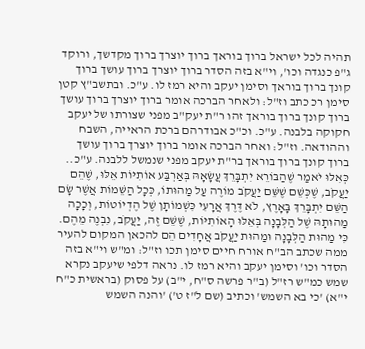תהיה לכל ישראל ברוך בוראך ברוך יוצרך ברוך מקדשך, ורוקד ג"פ כנגדה וכו', וי"א בזה הסדר ברוך יוצרך ברוך עושך ברוך קונך ברוך בוראך וסימן יעקב והיא רמז לו. ע"כ. ובתשב"ץ קטן סימן רכ כתב וז"ל: ולאחר הברכה אומר ברוך יוצרך ברוך עושך ברוך קונך ברוך בוראך זהו ר"ת יעק"ב מפני שצורתו של יעקב חקוקה בלבנה. ע"כ. וכ"כ אבודרהם ברכת הראייה, השבח וההודאה. וז"ל: ואחר הברכה אומר ברוך יוצרך ברוך עושך ברוך קונך ברוך בוראך בר"ת יעקב מפני שנמשל ללבנה. ע"כ.. כְּאִלּוּ יֹאמַר שֶׁהַבּוֹרֵא יִתְבָּרֵךְ עֲשָׂאָהּ בְּאַרְבַּע אוֹתִיּוֹת אֵלּוּ, שֶׁהֵם יַעֲקֹב, שֶׁכְּשֵׁם שֶׁשֵּׁם יַעֲקֹב מוֹרֶה עַל מַהוּתוֹ, כְּכָל הַשֵּׁמוֹת אֲשֶׁר שָׂם הַשֵּׁם יִתְבָּרֵךְ בָּאָרֶץ, לֹא דֶּרֶךְ אֲרָעִי כִּשְׁמוֹתָן שֶׁל הֶדְיוֹטוֹת, וְכָכָה מַהוּתָהּ שֶׁל הַלְּבָנָה בְּאֵלּוּ הָאוֹתִיּוֹת, שֶׁשֵּׁם זֶה, יַעֲקֹב, נִבְנֶה מֵהֶם. כִּי מַהוּת הַלְּבָנָה וּמַהוּת יַעֲקֹב אֲחָדִים הֵם להכאן המקום להעיר ממה שכתב הב"ח אורח חיים סימן תכו וז"ל: ומ"ש וי"א בזה הסדר וכו' וסימן יעקב והיא רמז לו. נראה דלפי שיעקב נקרא שמש כמ"ש רז"ל (ב"ר פרשה ס"ח, י"ב) על פסוק (בראשית כ"ח י"א) 'כי בא השמש' וכתיב (שם ל"ז ט') 'והנה השמש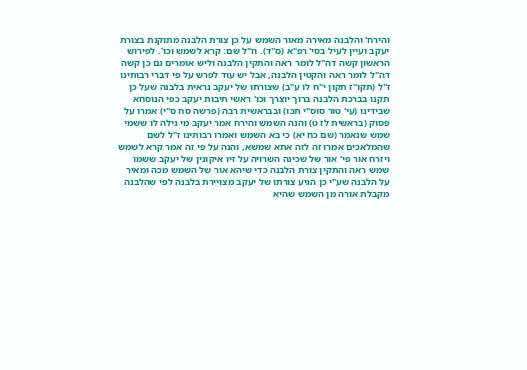והירח' והלבנה מאירה מאור השמש על כן צורת הלבנה מתוקנת בצורת יעקב ועיין לעיל בסי' רפ"א (ס"ד). וז"ל שם: קרא לשמש וכו'. לפירוש הראשון קשה דה"ל לומר ראה והתקין הלבנה וליש אומרים גם כן קשה דה"ל לומר ראה והקטין הלבנה, אבל יש עוד לפרש על פי דברי רבותינו ז"ל (תקו"ז תקון י"ח לו ע"ב) שצורתו של יעקב נראית בלבנה שעל כן תקנו בברכת הלבנה ברוך יוצרך וכו' ראשי תיבות יעקב כפי הנוסחא שבידינו (עי' טור סוס"י תכו) ובבראשית רבה (פרשה סח ס"י) אמרו על פסוק (בראשית לז ט) והנה השמש והירח אמר יעקב מי גילה לו ששמי שמש שנאמר (שם כח יא) כי בא השמש ואמרו רבותינו ז"ל לשם שהמלאכים אמרו זה לזה אתא שמשא, והנה על פי זה אמר קרא לשמש ויזרח אור פי' אור של שכינה השרויה על זיו איקונין של יעקב ששמו שמש ראה והתקין צורת הלבנה כדי שיהא אור של השמש מכה ומאיר על הלבנה שע"י כן הגיע צורתו של יעקב מצויירת בלבנה לפי שהלבנה מקבלת אורה מן השמש שהיא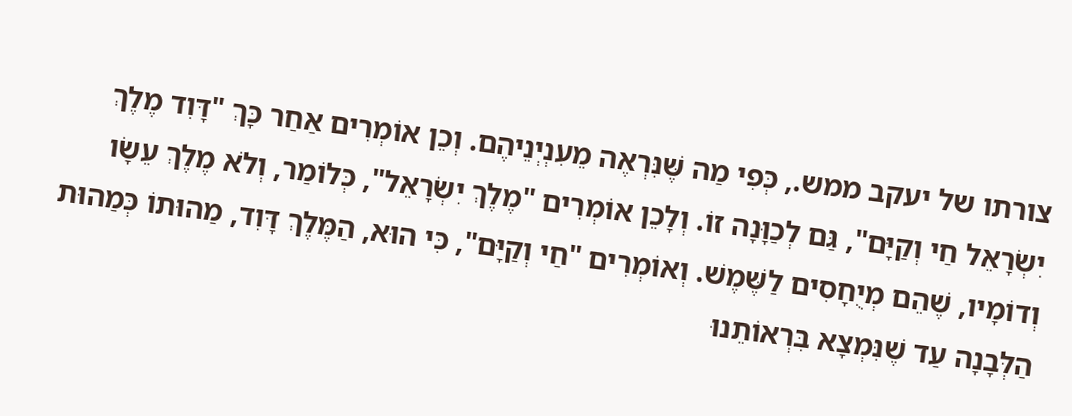צורתו של יעקב ממש., כְּפִי מַה שֶּׁנִּרְאֶה מֵעִנְיְנֵיהֶם. וְכֵן אוֹמְרִים אַחַר כָּךְ "דָּוִד מֶלֶךְ יִשְׂרָאֵל חַי וְקַיָּם", גַּם לְכַוָּנָה זוֹ. וְלָכֵן אוֹמְרִים "מֶלֶךְ יִשְׂרָאֵל", כְּלוֹמַר, וְלֹא מֶלֶךְ עֵשָׂו וְדוֹמָיו, שֶׁהֵם מְיֻחָסִים לַשֶּׁמֶשׁ. וְאוֹמְרִים "חַי וְקַיָּם", כִּי הוּא, הַמֶּלֶךְ דָּוִד, מַהוּתוֹ כְּמַהוּת הַלְּבָנָה עַד שֶׁנִּמְצָא בִּרְאוֹתֵנוּ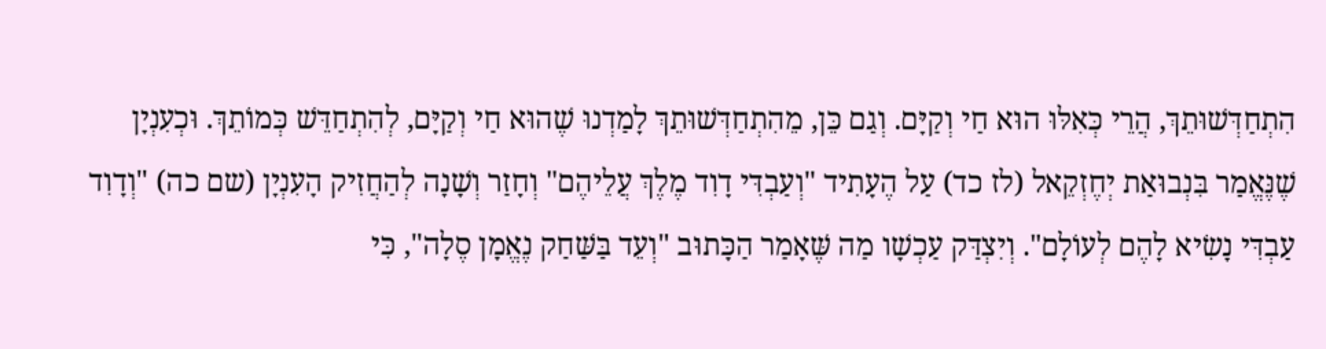הִתְחַדְּשׁוּתֵךְ, הֲרֵי כְּאִלּוּ הוּא חַי וְקַיָּם. וְגַם כֵּן, מֵהִתְחַדְּשׁוּתֵךְ לָמַדְנוּ שֶׁהוּא חַי וְקַיָּם, לְהִתְחַדֵּשׁ כְּמוֹתֵךְ. וּכְעִנְיָן שֶׁנֶּאֱמַר בִּנְבוּאַת יְחֶזְקֵאל (לז כד) עַל הֶעָתִיד "וְעַבְדִּי דָוִד מֶלֶךְ עֲלֵיהֶם" וְחָזַר וְשָׁנָה לְהַחֲזִיק הָעִנְיָן (שם כה) "וְדָוִד עַבְדִּי נָשִׂיא לָהֶם לְעוֹלָם". וְיִצְדַּק עַכְשָׁו מַה שֶּׁאָמַר הַכָּתוּב "וְעֵד בַּשַּׁחַק נֶאֱמָן סֶלָה", כִּי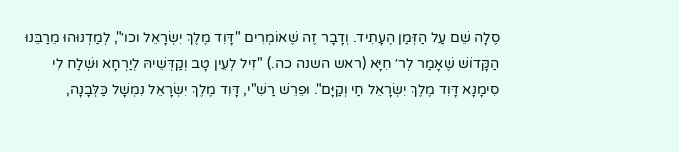סֶלָה שֵׁם עַל הַזְּמַן הֶעָתִיד. וְדָבָר זֶה שֶׁאוֹמְרִים "דָּוִד מֶלֶךְ יִשְׂרָאֵל וכו׳", לְמַדְנוּהוּ מֵרַבֵּנוּ הַקָּדוֹשׁ שֶׁאָמַר לְר׳ חִיָּא (ראש השנה כה.) "זִיל לְעֵין טָב וְקַדְּשֵׁיהּ לְיַרְחָא וּשְׁלַח לִי סִימָנָא דָּוִד מֶלֶךְ יִשְׂרָאֵל חַי וְקַיָּם". וּפֵרֵשׁ רַשִׁ"י, דָּוִד מֶלֶךְ יִשְׂרָאֵל נִמְשָׁל כַּלְּבָנָה,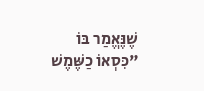שֶׁנֶּאֱמַר בּוֹ "כִּסְאוֹ כַשֶּׁמֶשׁ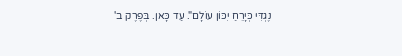נֶגְדִּי כְּיָרֵחַ יִכּוֹן עוֹלָם". עַד כָּאן. בְּפֶרֶק ב'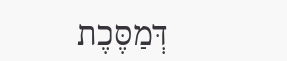דְּמַסֶּכֶת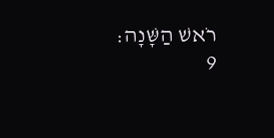רֹאשׁ הַשָּׁנָה:
9